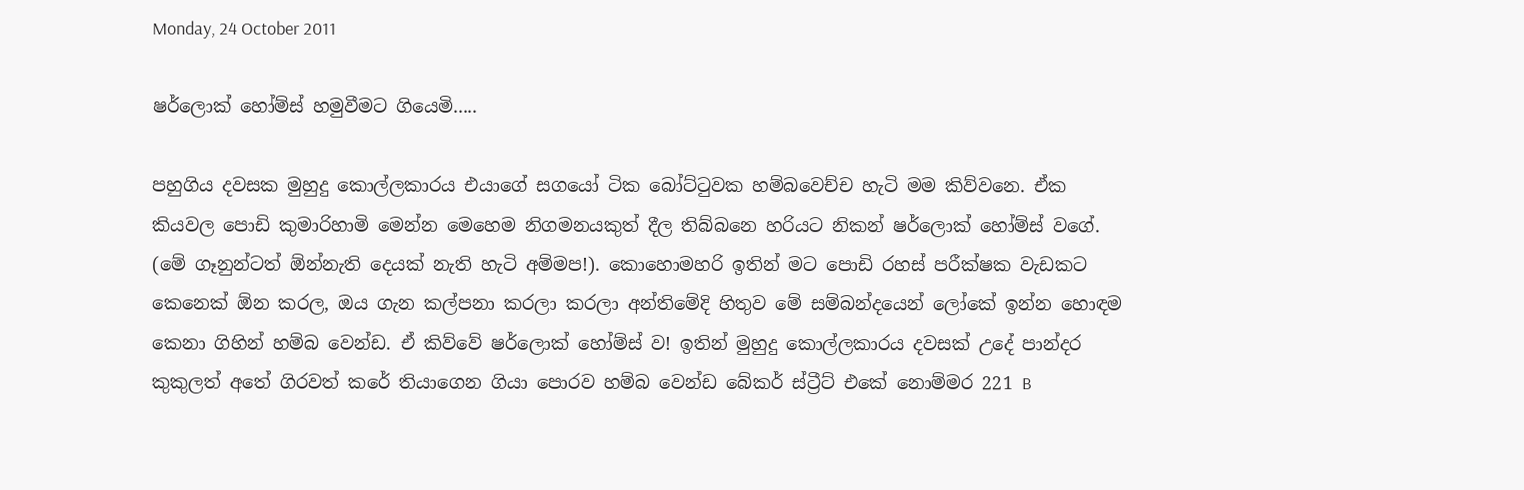Monday, 24 October 2011

ෂර්ලොක් හෝම්ස් හමුවීමට ගියෙමි.....

පහුගිය දවසක මුහුදු කොල්ලකාරය එයාගේ සගයෝ ටික බෝට්ටුවක හම්බවෙච්ච හැටි මම කිව්වනෙ. ඒක කියවල පොඩි කුමාරිහාමි මෙන්න මෙහෙම නිගමනයකුත් දීල තිබ්බනෙ හරියට නිකන් ෂර්ලොක් හෝම්ස් වගේ. (මේ ගෑනුන්ටත් ඕන්නැති දෙයක් නැති හැටි අම්මප!). කොහොමහරි ඉතින් මට පොඩි රහස් පරීක්ෂක වැඩකට කෙනෙක් ඕන කරල, ඔය ගැන කල්පනා කරලා කරලා අන්තිමේදි හිතුව මේ සම්බන්දයෙන් ලෝකේ ඉන්න හොඳම කෙනා ගිහින් හම්බ වෙන්ඩ. ඒ කිව්වේ ෂර්ලොක් හෝම්ස් ව! ඉතින් මුහුදු කොල්ලකාරය දවසක් උදේ පාන්දර කුකුලත් අතේ ගිරවත් කරේ තියාගෙන ගියා පොරව හම්බ වෙන්ඩ බේකර් ස්ට්‍රීට් එකේ නොම්මර 221 B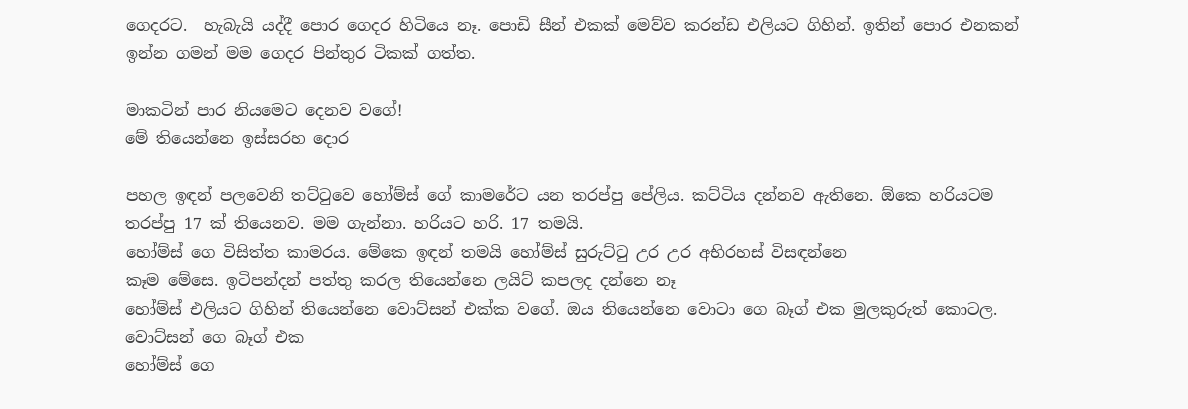ගෙදරට.  හැබැයි යද්දී පොර ගෙදර හිටියෙ නෑ. පොඩි සීන් එකක් මෙව්ව කරන්ඩ එලියට ගිහින්. ඉතින් පොර එනකන් ඉන්න ගමන් මම ගෙදර පින්තුර ටිකක් ගත්ත.

මාකටින් පාර නියමෙට දෙනව වගේ!
මේ තියෙන්නෙ ඉස්සරහ දොර

පහල ඉඳන් පලවෙනි තට්ටුවෙ හෝම්ස් ගේ කාමරේට යන තරප්පු පේලිය. කට්ටිය දන්නව ඇතිනෙ. ඕකෙ හරියටම තරප්පු 17 ක් තියෙනව. මම ගැන්නා. හරියට හරි. 17 තමයි.
හෝම්ස් ගෙ විසිත්ත කාමරය. මේකෙ ඉඳන් තමයි හෝම්ස් සුරුට්ටු උර උර අභිරහස් විසඳන්නෙ
කෑම මේසෙ. ඉටිපන්දන් පත්තු කරල තියෙන්නෙ ලයිට් කපලද දන්නෙ නෑ
හෝම්ස් එලියට ගිහින් තියෙන්නෙ වොට්සන් එක්ක වගේ. ඔය තියෙන්නෙ වොටා ගෙ බෑග් එක මුලකුරුත් කොටල.
වොට්සන් ගෙ බෑග් එක
හෝම්ස් ගෙ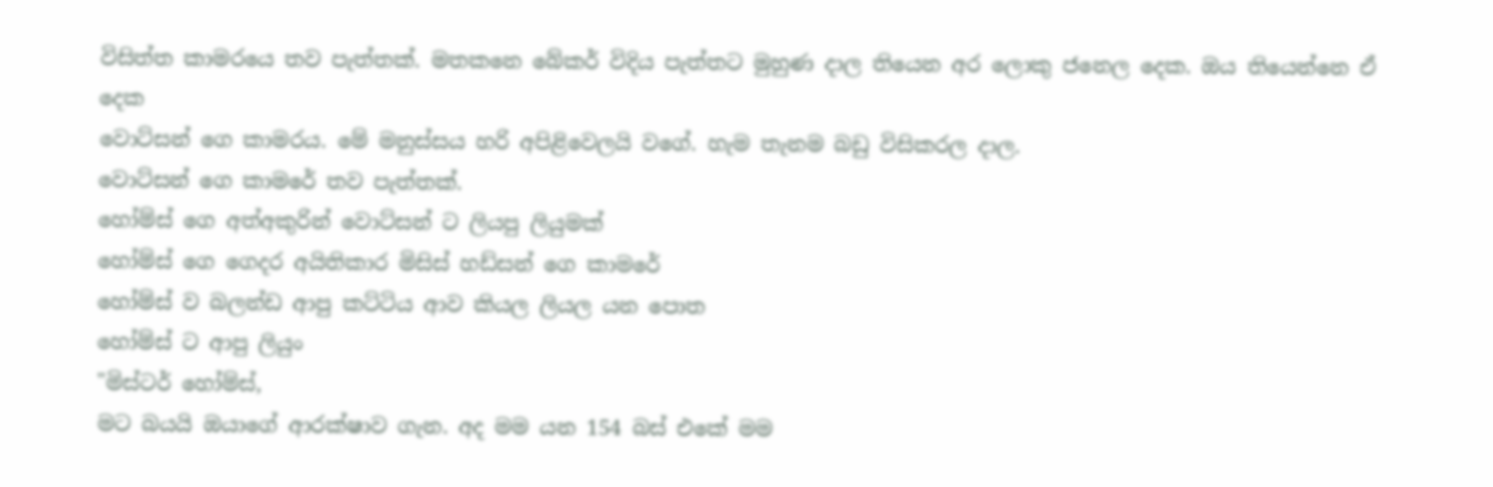විසිත්ත කාමරයෙ තව පැත්තක්. මතකනෙ බේකර් විදිය පැත්තට මුහුණ දාල තියෙන අර ලොකු ජනෙල දෙක. ඔය තියෙන්නෙ ඒ දෙක
වොට්සන් ගෙ කාමරය. මේ මනුස්සය හරි අපිළිවෙලයි වගේ. හැම තැනම බඩු විසිකරල දාල.
වොට්සන් ගෙ කාමරේ තව පැත්තක්.
හෝම්ස් ගෙ අත්අකුරින් වොට්සන් ට ලියපු ලියුමක්
හෝම්ස් ගෙ ගෙදර අයිතිකාර මිසිස් හඩ්සන් ගෙ කාමරේ
හෝම්ස් ව බලන්ඩ ආපු කට්ටිය ආව කියල ලියල යන පොත
හෝම්ස් ට ආපු ලියුං
"මිස්ටර් හෝම්ස්,
මට බයයි ඔයාගේ ආරක්ෂාව ගැන. අද මම යන 154 බස් එකේ මම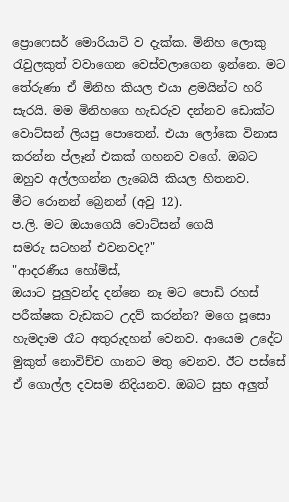ප්‍රොෆෙසර් මොරියාටි ව දැක්ක. මිනිහ ලොකු රැවුලකුත් වවාගෙන වෙස්වලාගෙන ඉන්නෙ. මට තේරුණා ඒ මිනිහ කියල එයා ළමයින්ට හරි සැරයි. මම මිනිහගෙ හැඩරුව දන්නව ඩොක්ට වොට්සන් ලියපු පොතෙන්. එයා ලෝකෙ විනාස කරන්න ප්ලෑන් එකක් ගහනව වගේ. ඔබට ඔහුව අල්ලගන්න ලැබෙයි කියල හිතනව.
මීට රොනන් බ්‍රෙනන් (අවු 12).
ප.ලි. මට ඔයාගෙයි වොට්සන් ගෙයි
සමරු සටහන් එවනවද?"
"ආදරණීය හෝම්ස්,
ඔයාට පුලුවන්ද දන්නෙ නෑ මට පොඩි රහස් පරීක්ෂක වැඩකට උදව් කරන්න? මගෙ පූසො හැමදාම රෑට අතුරුදහන් වෙනව. ආයෙම උදේට මුකුත් නොවිච්ච ගානට මතු වෙනව. ඊට පස්සේ ඒ ගොල්ල දවසම නිදියනව. ඔබට සුභ අලුත්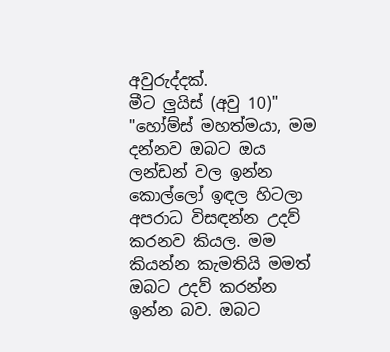අවුරුද්දක්.
මීට ලුයිස් (අවු 10)"
"හෝම්ස් මහත්මයා, මම දන්නව ඔබට ඔය ලන්ඩන් වල ඉන්න කොල්ලෝ ඉඳල හිටලා අපරාධ විසඳන්න උදව් කරනව කියල. මම කියන්න කැමතියි මමත් ඔබට උදව් කරන්න ඉන්න බව. ඔබට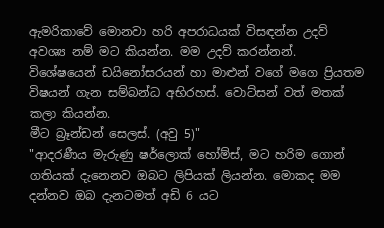ඇමරිකාවේ මොනවා හරි අපරාධයක් විසඳන්න උදව් අවශ්‍ය නම් මට කියන්න. මම උදව් කරන්නන්. විශේෂයෙන් ඩයිනෝසරයන් හා මාළුන් වගේ මගෙ ප්‍රියතම විෂයන් ගැන සම්බන්ධ අභිරහස්. වොට්සන් වත් මතක් කලා කියන්න.
මීට බ්‍රෑන්ඩන් සෙලස්. (අවු 5)"
"ආදරණීය මැරුණු ෂර්ලොක් හෝම්ස්, මට හරිම ගොන් ගතියක් දැනෙනව ඔබට ලිපියක් ලියන්න. මොකද මම දන්නව ඔබ දැනටමත් අඩි 6 යට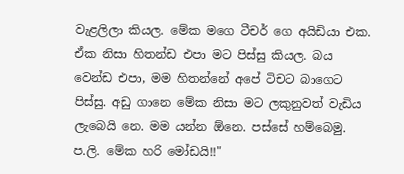වැළලිලා කියල. මේක මගෙ ටීචර් ගෙ අයිඩියා එක. ඒක නිසා හිතන්ඩ එපා මට පිස්සු කියල. බය වෙන්ඩ එපා, මම හිතන්නේ අපේ ටිචට බාගෙට පිස්සු. අඩු ගානෙ මේක නිසා මට ලකුනුවත් වැඩිය ලැබෙයි නෙ. මම යන්න ඕනෙ. පස්සේ හම්බෙමු.
ප.ලි. මේක හරි මෝඩයි!!"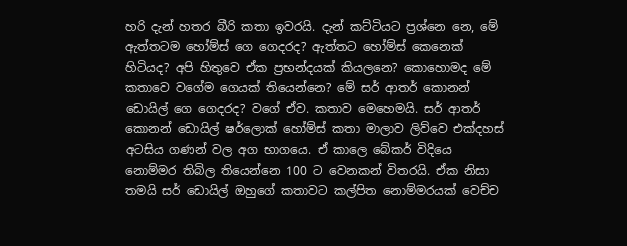හරි දැන් හතර බීරි කතා ඉවරයි. දැන් කට්ටියට ප්‍රශ්නෙ නෙ, මේ ඇත්තටම හෝම්ස් ගෙ ගෙදරද? ඇත්තට හෝම්ස් කෙනෙක් හිටියද? අපි හිතුවෙ ඒක ප්‍රභන්දයක් කියලනෙ? කොහොමද මේ කතාවෙ වගේම ගෙයක් තියෙන්නෙ? මේ සර් ආතර් කොනන් ඩොයිල් ගෙ ගෙදරද? වගේ ඒව. කතාව මෙහෙමයි. සර් ආතර් කොනන් ඩොයිල් ෂර්ලොක් හෝම්ස් කතා මාලාව ලිව්වෙ එක්දහස් අටසිය ගණන් වල අග භාගයෙ. ඒ කාලෙ බේකර් විදියෙ නොම්මර තිබිල තියෙන්නෙ 100 ට වෙනකන් විතරයි. ඒක නිසා තමයි සර් ඩොයිල් ඔහුගේ කතාවට කල්පිත නොම්මරයක් වෙච්ච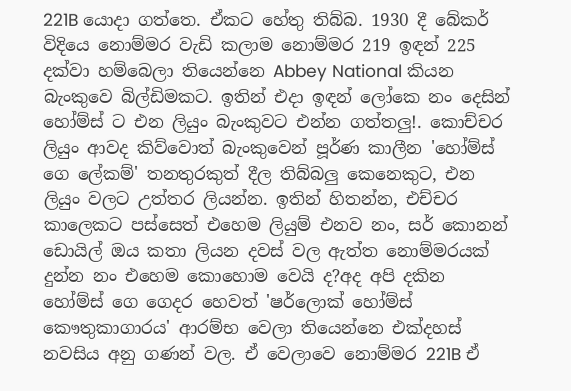221B යොදා ගත්තෙ. ඒකට හේතු තිබ්බ. 1930 දී බේකර් විදියෙ නොම්මර වැඩි කලාම නොම්මර 219 ඉඳන් 225 දක්වා හම්බෙලා තියෙන්නෙ Abbey National කියන බැංකුවෙ බිල්ඩිමකට. ඉතින් එදා ඉඳන් ලෝකෙ නං දෙසින් හෝම්ස් ට එන ලියුං බැංකුවට එන්න ගත්තලු!. කොච්චර ලියුං ආවද කිව්වොත් බැංකුවෙන් පූර්ණ කාලීන 'හෝම්ස් ගෙ ලේකම්' තනතුරකුත් දීල තිබ්බලු කෙනෙකුට, එන ලියුං වලට උත්තර ලියන්න. ඉතින් හිතන්න, එච්චර කාලෙකට පස්සෙත් එහෙම ලියුම් එනව නං, සර් කොනන් ඩොයිල් ඔය කතා ලියන දවස් වල ඇත්ත නොම්මරයක් දුන්න නං එහෙම කොහොම වෙයි ද?අද අපි දකින හෝම්ස් ගෙ ගෙදර හෙවත් 'ෂර්ලොක් හෝම්ස් කෞතුකාගාරය' ආරම්භ වෙලා තියෙන්නෙ එක්දහස් නවසිය අනු ගණන් වල. ඒ වෙලාවෙ නොම්මර 221B ඒ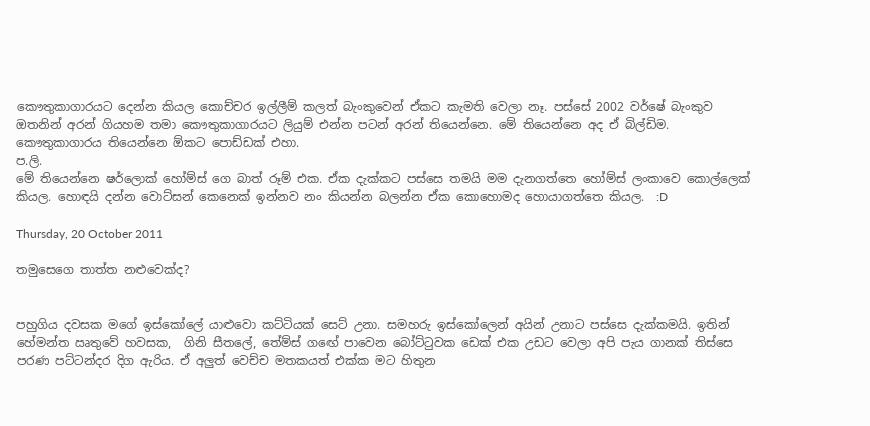කෞතුකාගාරයට දෙන්න කියල කොච්චර ඉල්ලීම් කලත් බැංකුවෙන් ඒකට කැමති වෙලා නෑ. පස්සේ 2002 වර්ෂේ බැංකුව ඔතනින් අරන් ගියහම තමා කෞතුකාගාරයට ලියුම් එන්න පටන් අරන් තියෙන්නෙ. මේ තියෙන්නෙ අද ඒ බිල්ඩිම. කෞතුකාගාරය තියෙන්නෙ ඕකට පොඩ්ඩක් එහා.
ප.ලි.
මේ තියෙන්නෙ ෂර්ලොක් හෝම්ස් ගෙ බාත් රූම් එක. ඒක දැක්කට පස්සෙ තමයි මම දැනගත්තෙ හෝම්ස් ලංකාවෙ කොල්ලෙක් කියල. හොඳයි දන්න වොට්සන් කෙනෙක් ඉන්නව නං කියන්න බලන්න ඒක කොහොමද හොයාගත්තෙ කියල.  :D

Thursday, 20 October 2011

තමුසෙගෙ තාත්ත නළුවෙක්ද?


පහුගිය දවසක මගේ ඉස්කෝලේ යාළුවො කට්ටියක් සෙට් උනා. සමහරු ඉස්කෝලෙන් අයින් උනාට පස්සෙ දැක්කමයි. ඉතින් හේමන්ත ඍතුවේ හවසක,  ගිනි සීතලේ, තේම්ස් ගඟේ පාවෙන බෝට්ටුවක ඩෙක් එක උඩට වෙලා අපි පැය ගානක් තිස්සෙ පරණ පට්ටන්දර දිග ඇරිය. ඒ අලුත් වෙච්ච මතකයත් එක්ක මට හිතුන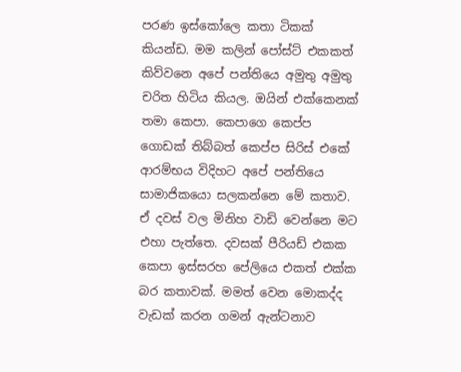පරණ ඉස්කෝලෙ කතා ටිකක් කියන්ඩ. මම කලින් පෝස්ට් එකකත් කිව්වනෙ අපේ පන්තියෙ අමුතු අමුතු චරිත හිටිය කියල. ඔයින් එක්කෙනක් තමා කෙපා. කෙපාගෙ කෙප්ප ගොඩක් තිබ්බත් කෙප්ප සිරිස් එකේ ආරම්භය විදිහට අපේ පන්තියෙ සාමාජිකයො සලකන්නෙ මේ කතාව. ඒ දවස් වල මිනිහ වාඩි වෙන්නෙ මට එහා පැත්තෙ. දවසක් පීරියඩ් එකක කෙපා ඉස්සරහ පේලියෙ එකත් එක්ක බර කතාවක්. මමත් වෙන මොකද්ද වැඩක් කරන ගමන් ඇන්ටනාව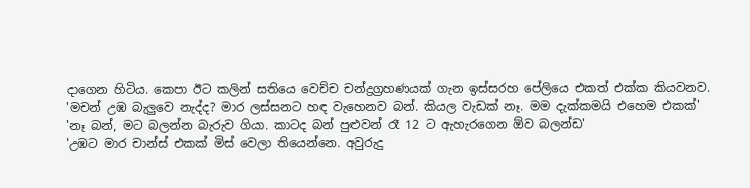දාගෙන හිටිය. කෙපා ඊට කලින් සතියෙ වෙච්ච චන්ද්‍රග්‍රහණයක් ගැන ඉස්සරහ පේලියෙ එකත් එක්ක කියවනව.
'මචන් උඹ බැලුවෙ නැද්ද? මාර ලස්සනට හඳ වැහෙනව බන්. කියල වැඩක් නෑ. මම දැක්කමයි එහෙම එකක්'
'නෑ බන්, මට බලන්න බැරුව ගියා. කාටද බන් පුළුවන් රෑ 12 ට ඇහැරගෙන ඕව බලන්ඩ'
'උඹට මාර චාන්ස් එකක් මිස් වෙලා තියෙන්නෙ. අවුරුදු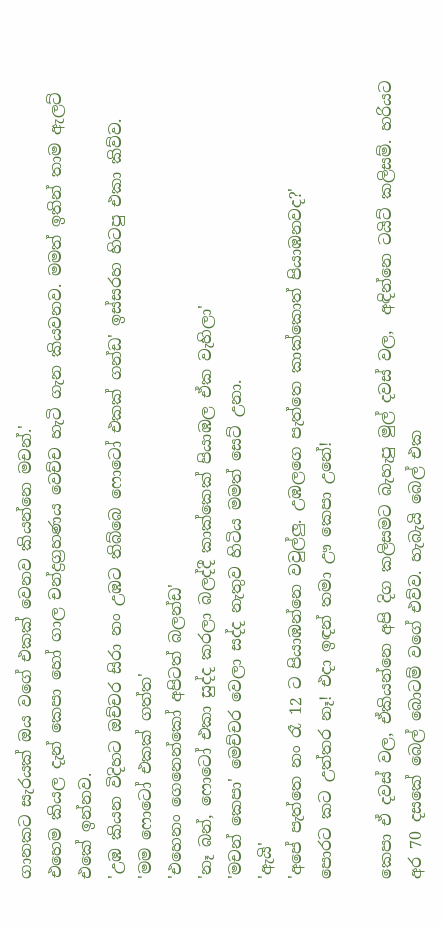ගානකට සැරයක් ඔය වගේ එකක් වෙනව කියන්නෙ මචන්.'
එහෙම කියල දැන් කෙපා හෝ ගාල චන්ද්‍රග්‍රහණය වෙච්ච හැටි ගැන කියවනව. මමත් ඉතින් තාම ඇලට් එකේ ඉන්නව.
'උඹ කියන විදිහට ඔච්චර සිරා නං උඹට තිබ්බෙ ෆොටෝ එකක් ගන්ඩ' ඉස්සරහ හිටපු එකා කිව්ව.
'මම ෆොටෝ එකක් ගත්ත'
'එහෙනං ගෙනෙන්කෝ අපිටත් බලන්ඩ'
'නෑ බන්, ෆොටෝ එකා සුද්ද කරලා බලද්දී කාක්කෙක් පියාඹල ඒක වැහිලා'
'මචන් කෙපා' මෙච්චර වෙලා සද්ද නැතුව හිටිය මමත් සෙට් උනා.
'ඇයි'
'අපේ පැත්තෙ නං රෑ 12 ට පියාඹන්නෙ වවුල්ලු. උඹලගෙ පැත්තෙ කාක්කොත් පියාඹනවද?'
පොරට කට උත්තර නෑ! එදා ඉඳන් තමා ඌ කෙපා උනේ!

කෙපා ඒ දවස් වල, ඒකියන්නෙ අපි දිග කලිසමට බැහැපු මුල් දවස් වල,  අඳින්නෙ ටයිට් කලිසම්. හරියට අර 70 දසකේ බෙල් බොටම් වගේ එව්ව. හැබැයි බෙල් එක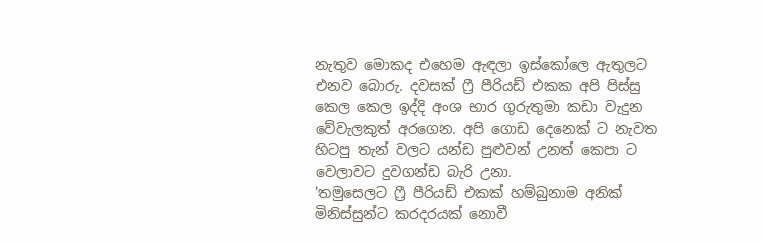නැතුව මොකද එහෙම ඇඳලා ඉස්කෝලෙ ඇතුලට එනව බොරු. දවසක් ෆ්‍රී පීරියඩ් එකක අපි පිස්සු කෙල කෙල ඉද්දි අංශ භාර ගුරුතුමා කඩා වැදුන වේවැලකුත් අරගෙන. අපි ගොඩ දෙනෙක් ට නැවත හිටපු තැන් වලට යන්ඩ පුළුවන් උනත් කෙපා ට වෙලාවට දුවගන්ඩ බැරි උනා.
'තමුසෙලට ෆ්‍රී පීරියඩ් එකක් හම්බුනාම අනික් මිනිස්සුන්ට කරදරයක් නොවී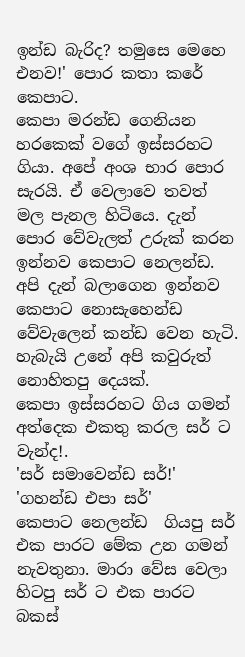ඉන්ඩ බැරිද? තමුසෙ මෙහෙ එනව!' පොර කතා කරේ කෙපාට.
කෙපා මරන්ඩ ගෙනියන හරකෙක් වගේ ඉස්සරහට ගියා. අපේ අංශ භාර පොර සැරයි. ඒ වෙලාවෙ තවත් මල පැනල හිටියෙ. දැන් පොර වේවැලත් උරුක් කරන ඉන්නව කෙපාට නෙලන්ඩ. අපි දැන් බලාගෙන ඉන්නව කෙපාට නොසැහෙන්ඩ වේවැලෙන් කන්ඩ වෙන හැටි. හැබැයි උනේ අපි කවුරුත් නොහිතපු දෙයක්.
කෙපා ඉස්සරහට ගිය ගමන් අත්දෙක එකතු කරල සර් ට වැන්ද!.
'සර් සමාවෙන්ඩ සර්!'
'ගහන්ඩ එපා සර්'
කෙපාට නෙලන්ඩ  ගියපු සර් එක පාරට මේක උන ගමන් නැවතුනා. මාරා වේස වෙලා හිටපු සර් ට එක පාරට බකස්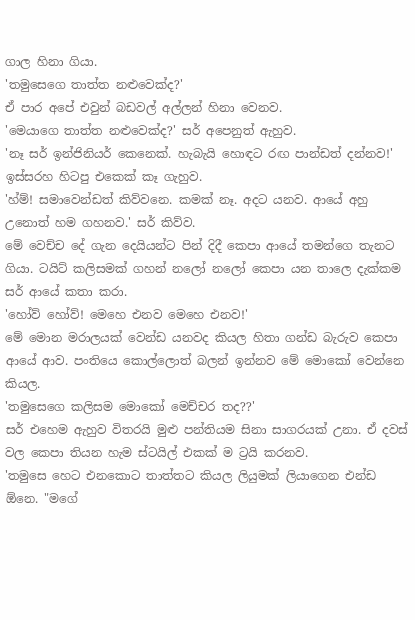ගාල හිනා ගියා.
'තමුසෙගෙ තාත්ත නළුවෙක්ද?'
ඒ පාර අපේ එවුන් බඩවල් අල්ලන් හිනා වෙනව.
'මෙයාගෙ තාත්ත නළුවෙක්ද?' සර් අපෙනුත් ඇහුව.
'නෑ සර් ඉන්ජිනියර් කෙනෙක්. හැබැයි හොඳට රඟ පාන්ඩත් දන්නව!' ඉස්සරහ හිටපු එකෙක් කෑ ගැහුව.
'හ්ම්! සමාවෙන්ඩත් කිව්වනෙ. කමක් නෑ. අදට යනව. ආයේ අහු උනොත් හම ගහනව.' සර් කිව්ව.
මේ වෙච්ච දේ ගැන දෙයියන්ට පින් දිදී කෙපා ආයේ තමන්ගෙ තැනට ගියා. ටයිට් කලිසමක් ගහන් නලෝ නලෝ කෙපා යන තාලෙ දැක්කම සර් ආයේ කතා කරා.
'හෝව් හෝව්! මෙහෙ එනව මෙහෙ එනව!'
මේ මොන මරාලයක් වෙන්ඩ යනවද කියල හිතා ගන්ඩ බැරුව කෙපා ආයේ ආව. පංතියෙ කොල්ලොත් බලන් ඉන්නව මේ මොකෝ වෙන්නෙ කියල.
'තමුසෙගෙ කලිසම මොකෝ මෙච්චර තද??'
සර් එහෙම ඇහුව විතරයි මුළු පන්තියම සිනා සාගරයක් උනා. ඒ දවස් වල කෙපා තියන හැම ස්ටයිල් එකක් ම ට්‍රයි කරනව.
'තමුසෙ හෙට එනකොට තාත්තට කියල ලියුමක් ලියාගෙන එන්ඩ ඕනෙ. "මගේ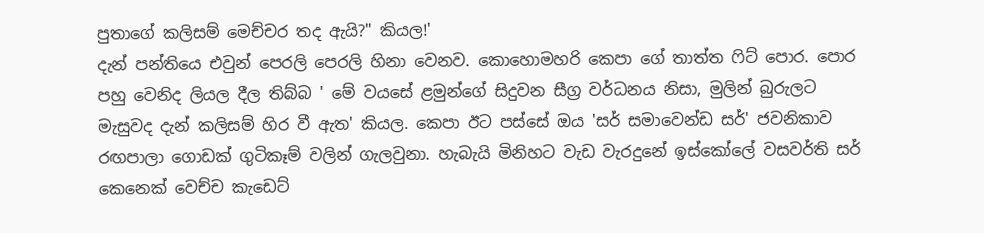පුතාගේ කලිසම් මෙච්චර තද ඇයි?" කියල!'
දැන් පන්තියෙ එවුන් පෙරලි පෙරලි හිනා වෙනව. කොහොමහරි කෙපා ගේ තාත්ත ෆිට් පොර. පොර පහු වෙනිද ලියල දීල තිබ්බ ' මේ වයසේ ළමුන්ගේ සිදුවන සීග්‍ර වර්ධනය නිසා, මුලින් බුරුලට මැසුවද දැන් කලිසම් හිර වී ඇත' කියල. කෙපා ඊට පස්සේ ඔය 'සර් සමාවෙන්ඩ සර්' ජවනිකාව රඟපාලා ගොඩක් ගුටිකෑම් වලින් ගැලවුනා. හැබැයි මිනිහට වැඩ වැරදුනේ ඉස්කෝලේ වසවර්ති සර් කෙනෙක් වෙච්ච කැඩෙට්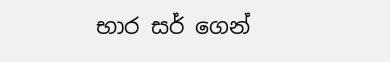භාර සර් ගෙන්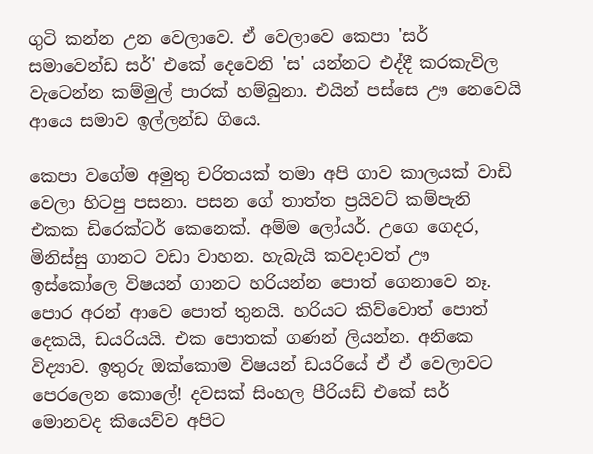ගුටි කන්න උන වෙලාවෙ. ඒ වෙලාවෙ කෙපා 'සර් සමාවෙන්ඩ සර්' එකේ දෙවෙනි 'ස' යන්නට එද්දී කරකැවිල වැටෙන්න කම්මුල් පාරක් හම්බුනා. එයින් පස්සෙ ඌ නෙවෙයි ආයෙ සමාව ඉල්ලන්ඩ ගියෙ.

කෙපා වගේම අමුතු චරිතයක් තමා අපි ගාව කාලයක් වාඩි වෙලා හිටපු පසනා. පසන ගේ තාත්ත ප්‍රයිවට් කම්පැනි එකක ඩිරෙක්ටර් කෙනෙක්. අම්ම ලෝයර්. උගෙ ගෙදර, මිනිස්සු ගානට වඩා වාහන. හැබැයි කවදාවත් ඌ ඉස්කෝලෙ විෂයන් ගානට හරියන්න පොත් ගෙනාවෙ නෑ. පොර අරන් ආවෙ පොත් තුනයි. හරියට කිව්වොත් පොත් දෙකයි, ඩයරියයි. එක පොතක් ගණන් ලියන්න. අනිකෙ විද්‍යාව. ඉතුරු ඔක්කොම විෂයන් ඩයරියේ ඒ ඒ වෙලාවට පෙරලෙන කොලේ! දවසක් සිංහල පීරියඩ් එකේ සර් මොනවද කියෙව්ව අපිට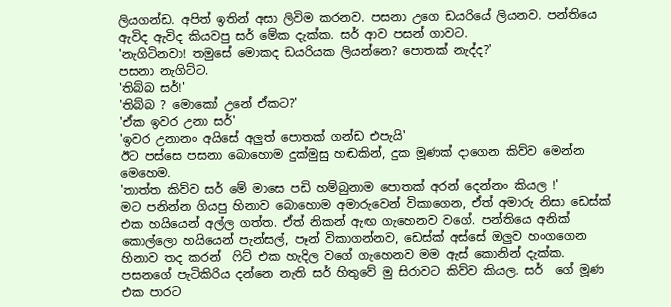ලියගන්ඩ. අපිත් ඉතින් අසා ලිවිම කරනව. පසනා උගෙ ඩයරියේ ලියනව. පන්තියෙ ඇවිද ඇවිද කියවපු සර් මේක දැක්ක. සර් ආව පසන් ගාවට.
'නැගිටිනවා! තමුසේ මොකද ඩයරියක ලියන්නෙ? පොතක් නැද්ද?'
පසනා නැගිට්ට.
'තිබ්බ සර්!'
'තිබ්බ ? මොකෝ උනේ ඒකට?'
'ඒක ඉවර උනා සර්'
'ඉවර උනානං අයිසේ අලුත් පොතක් ගන්ඩ එපැයි'
ඊට පස්සෙ පසනා බොහොම දුක්මුසු හඬකින්, දුක මූණක් දාගෙන කිව්ව මෙන්න මෙහෙම.
'තාත්ත කිව්ව සර් මේ මාසෙ පඩි හම්බුනාම පොතක් අරන් දෙන්නං කියල !'
මට පනින්න ගියපු හිනාව බොහොම අමාරුවෙන් විකාගෙන, ඒත් අමාරු නිසා ඩෙස්ක් එක හයියෙන් අල්ල ගත්ත. ඒත් නිකන් ඇඟ ගැහෙනව වගේ. පන්තියෙ අනික් කොල්ලො හයියෙන් පැන්සල්, පෑන් විකාගන්නව, ඩෙස්ක් අස්සේ ඔලුව හංගගෙන හිනාව තද කරන්  ෆිට් එක හැදිල වගේ ගැහෙනව මම ඇස් කොනින් දැක්ක. පසනගේ පැටිකිරිය දන්නෙ නැති සර් හිතුවේ මු සිරාවට කිව්ව කියල. සර්  ගේ මූණ එක පාරට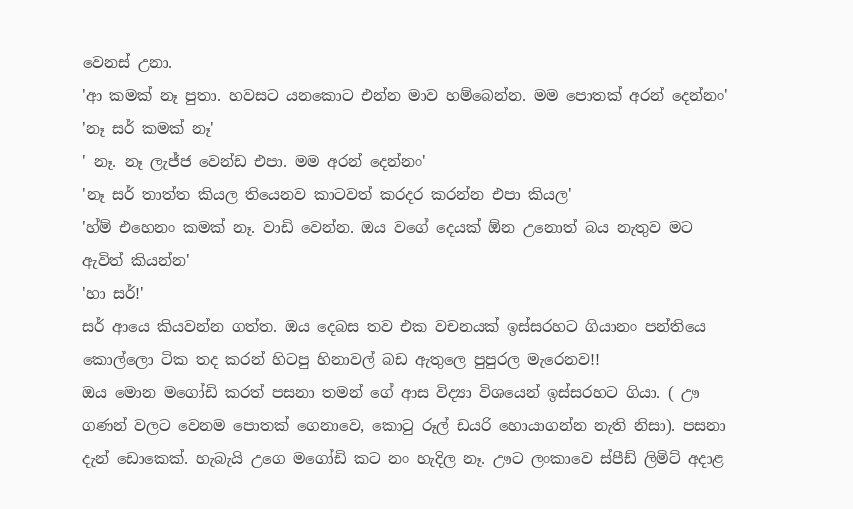වෙනස් උනා.
'ආ කමක් නෑ පුතා. හවසට යනකොට එන්න මාව හම්බෙන්න. මම පොතක් අරන් දෙන්නං'
'නෑ සර් කමක් නෑ'
' නෑ. නෑ ලැජ්ජ වෙන්ඩ එපා. මම අරන් දෙන්නං'
'නෑ සර් තාත්ත කියල තියෙනව කාටවත් කරදර කරන්න එපා කියල'
'හ්ම් එහෙනං කමක් නෑ. වාඩි වෙන්න. ඔය වගේ දෙයක් ඕන උනොත් බය නැතුව මට ඇවිත් කියන්න'
'හා සර්!'
සර් ආයෙ කියවන්න ගත්ත. ඔය දෙබස තව එක වචනයක් ඉස්සරහට ගියානං පන්තියෙ කොල්ලො ටික තද කරන් හිටපු හිනාවල් බඩ ඇතුලෙ පුපුරල මැරෙනව!!
ඔය මොන මගෝඩි කරත් පසනා තමන් ගේ ආස විද්‍යා විශයෙන් ඉස්සරහට ගියා. ( ඌ ගණන් වලට වෙනම පොතක් ගෙනාවෙ, කොටු රූල් ඩයරි හොයාගන්න නැති නිසා). පසනා දැන් ඩොකෙක්. හැබැයි උගෙ මගෝඩි කට නං හැදිල නෑ. ඌට ලංකාවෙ ස්පීඩ් ලිමිට් අදාළ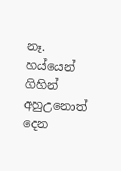නෑ. හය්යෙන් ගිහින් අහුඋනොත් දෙන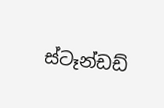ස්ටෑන්ඩඩ්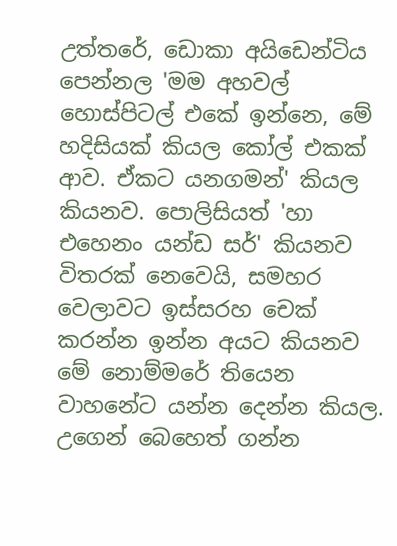උත්තරේ, ඩොකා අයිඩෙන්ටිය පෙන්නල 'මම අහවල් හොස්පිටල් එකේ ඉන්නෙ, මේ හදිසියක් කියල කෝල් එකක් ආව. ඒකට යනගමන්' කියල කියනව. පොලිසියත් 'හා එහෙනං යන්ඩ සර්' කියනව විතරක් නෙවෙයි, සමහර වෙලාවට ඉස්සරහ චෙක් කරන්න ඉන්න අයට කියනව මේ නොම්මරේ තියෙන වාහනේට යන්න දෙන්න කියල. උගෙන් බෙහෙත් ගන්න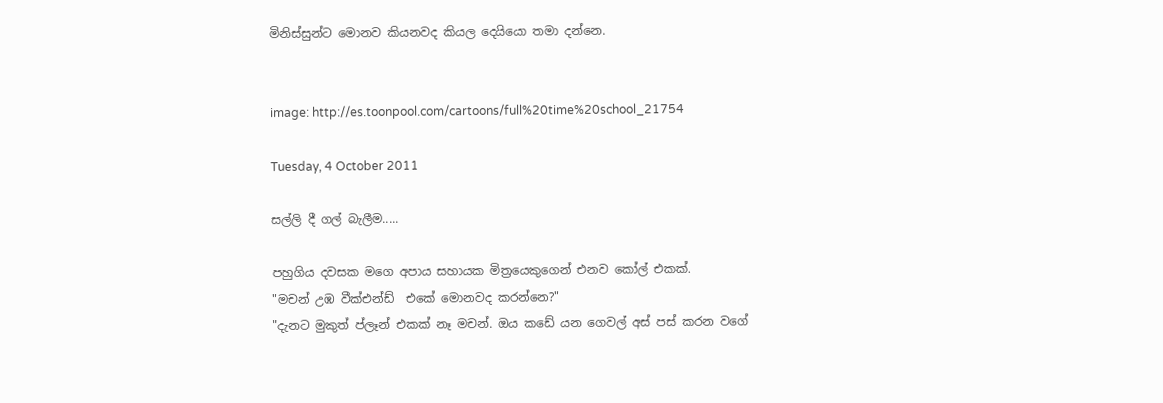මිනිස්සුන්ට මොනව කියනවද කියල දෙයියො තමා දන්නෙ.


image: http://es.toonpool.com/cartoons/full%20time%20school_21754

Tuesday, 4 October 2011

සල්ලි දී ගල් බැලීම.....

පහුගිය දවසක මගෙ අපාය සහායක මිත්‍රයෙකුගෙන් එනව කෝල් එකක්.
"මචන් උඹ වීක්එන්ඩ්  එකේ මොනවද කරන්නෙ?"
"දැනට මුකුත් ප්ලෑන් එකක් නෑ මචන්. ඔය කඩේ යන ගෙවල් අස් පස් කරන වගේ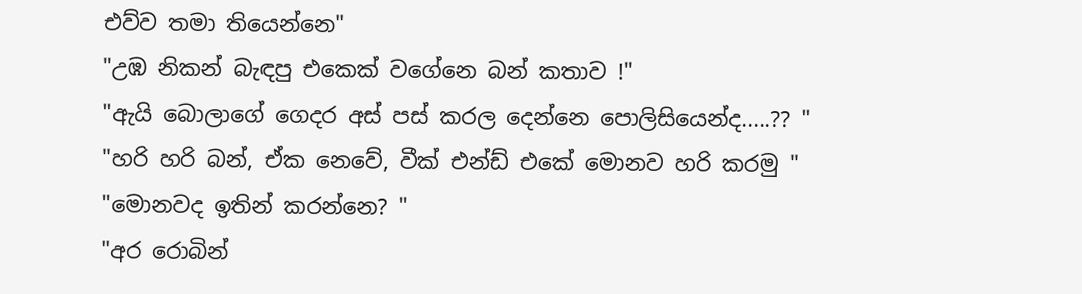එව්ව තමා තියෙන්නෙ"
"උඹ නිකන් බැඳපු එකෙක් වගේනෙ බන් කතාව !"
"ඇයි බොලාගේ ගෙදර අස් පස් කරල දෙන්නෙ පොලිසියෙන්ද.....?? "
"හරි හරි බන්, ඒක නෙවේ, වීක් එන්ඩ් එකේ මොනව හරි කරමු "
"මොනවද ඉතින් කරන්නෙ? "
"අර රොබින්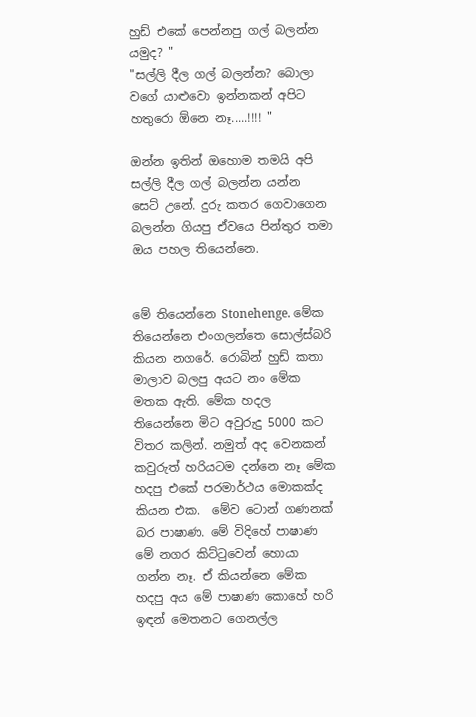හුඩ් එකේ පෙන්නපු ගල් බලන්න යමුද? "
"සල්ලි දීල ගල් බලන්න? බොලා වගේ යාළුවො ඉන්නකන් අපිට හතුරො ඕනෙ නෑ.....!!!! "

ඔන්න ඉතින් ඔහොම තමයි අපි සල්ලි දීල ගල් බලන්න යන්න සෙට් උනේ. දුරු කතර ගෙවාගෙන බලන්න ගියපු ඒවයෙ පින්තුර තමා ඔය පහල තියෙන්නෙ.


මේ තියෙන්නෙ Stonehenge. මේක තියෙන්නෙ එංගලන්තෙ සොල්ස්බරි කියන නගරේ. රොබින් හුඩ් කතා මාලාව බලපු අයට නං මේක මතක ඇති. මේක හදල තියෙන්නෙ මිට අවුරුදු 5000 කට විතර කලින්. නමුත් අද වෙනකන් කවුරුත් හරියටම දන්නෙ නෑ මේක හදපු එකේ පරමාර්ථය මොකක්ද කියන එක.  මේව ටොන් ගණනක් බර පාෂාණ. මේ විදිහේ පාෂාණ මේ නගර කිට්ටුවෙන් හොයා ගන්න නෑ. ඒ කියන්නෙ මේක හදපු අය මේ පාෂාණ කොහේ හරි ඉඳන් මෙතනට ගෙනල්ල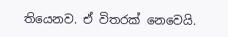තියෙනව. ඒ විතරක් නෙවෙයි.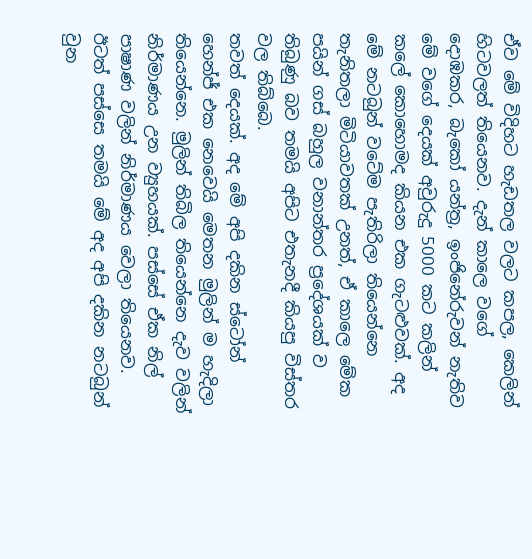ඒව මේ විදිහට හැඩතල වලට කපල, කෙලින් හිටවලත් තියෙනව. දැන් කාලෙ වගේ  දොඹකර, බැකෝ යන්ත්‍ර, ඉංජිනේරුවන් නැතිව මේ වගේ දෙයක් අවුරුදු 5000 කට කලින් කලේ කොහොමද කියන එක ගැටළුවක්. අද මේ නටබුන් වටේම පැතිරිලා තියෙන්නෙ තැනිතලා මිටියාවතක් උනත්, ඒ කාලෙ මේක පයින් ගස් බහුල වනාන්තර ප්‍රදේශයක් ව තිබුණු බව තමයි අපිට එතැනදී කියපු විස්තර වල තිබ්බෙ.
තවත් දෙයක්. අද මේ අපි දකින ස්ටෝන් හෙන්ජ් එක නෙවෙයි මෙතන මුලින් ම හැදිලා තියෙන්නෙ. මුලින් තිබිල තියෙන්නෙ දැව වලින් නිර්මාණය උන ව්‍යුහයක්. පස්සේ ඒක නිල් පාෂාණ වලින් නිර්මාණය වෙලා තියෙනව. ඊටත් පස්සෙ තමයි මේ අද අපි දකින නටබුන් වුන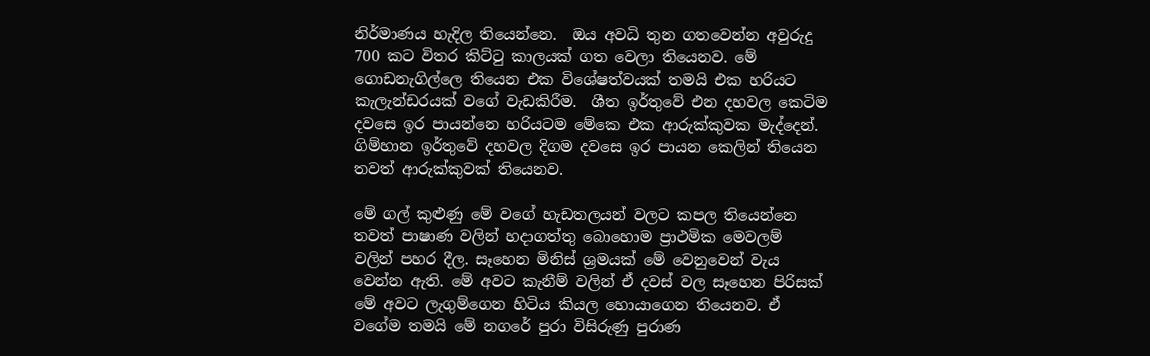නිර්මාණය හැදිල තියෙන්නෙ.  ඔය අවධි තුන ගතවෙන්න අවුරුදු 700 කට විතර කිට්ටු කාලයක් ගත වෙලා තියෙනව. මේ ගොඩනැගිල්ලෙ තියෙන එක විශේෂත්වයක් තමයි එක හරියට කැලැන්ඩරයක් වගේ වැඩකිරීම.  ශීත ඉර්තුවේ එන දහවල කෙටිම දවසෙ ඉර පායන්නෙ හරියටම මේකෙ එක ආරුක්කුවක මැද්දෙන්. ගිම්හාන ඉර්තුවේ දහවල දිගම දවසෙ ඉර පායන කෙලින් තියෙන තවත් ආරුක්කුවක් තියෙනව.

මේ ගල් කුළුණු මේ වගේ හැඩතලයන් වලට කපල තියෙන්නෙ තවත් පාෂාණ වලින් හදාගත්තු බොහොම ප්‍රාථමික මෙවලම් වලින් පහර දීල. සෑහෙන මිනිස් ශ්‍රමයක් මේ වෙනුවෙන් වැය වෙන්න ඇති. මේ අවට කැනීම් වලින් ඒ දවස් වල සෑහෙන පිරිසක් මේ අවට ලැගුම්ගෙන හිටිය කියල හොයාගෙන තියෙනව. ඒ වගේම තමයි මේ නගරේ පුරා විසිරුණු පුරාණ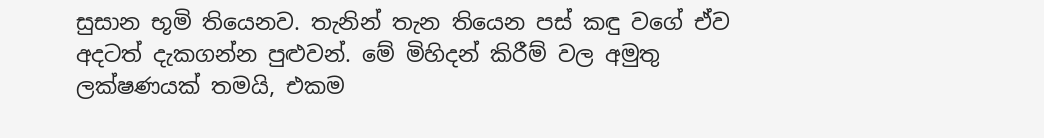සුසාන භූමි තියෙනව. තැනින් තැන තියෙන පස් කඳු වගේ ඒව අදටත් දැකගන්න පුළුවන්. මේ මිහිදන් කිරීම් වල අමුතු ලක්ෂණයක් තමයි, එකම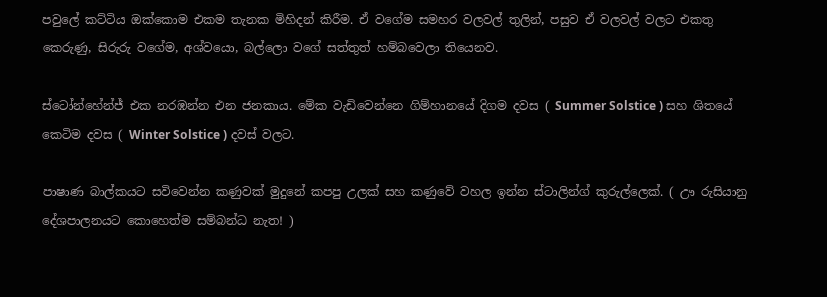පවුලේ කට්ටිය ඔක්කොම එකම තැනක මිහිදන් කිරීම. ඒ වගේම සමහර වලවල් තුලින්, පසුව ඒ වලවල් වලට එකතු කෙරුණු, සිරුරු වගේම, අශ්වයො, බල්ලො වගේ සත්තුත් හම්බවෙලා තියෙනව.

ස්ටෝන්හේන්ජ් එක නරඹන්න එන ජනකාය. මේක වැඩිවෙන්නෙ ගිම්හානයේ දිගම දවස ( Summer Solstice ) සහ ශිතයේ කෙටිම දවස ( Winter Solstice ) දවස් වලට.

පාෂාණ බාල්කයට සවිවෙන්න කණුවක් මුදුනේ කපපු උලක් සහ කණුවේ වහල ඉන්න ස්ටාලින්ග් කුරුල්ලෙක්. ( ඌ රුසියානු දේශපාලනයට කොහෙත්ම සම්බන්ධ නැත! )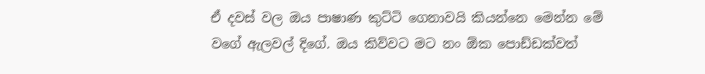ඒ දවස් වල ඔය පාෂාණ කුට්ටි ගෙනාවයි කියන්නෙ මෙන්න මේ වගේ ඇලවල් දිගේ. ඔය කිව්වට මට නං ඕක පොඩ්ඩක්වත්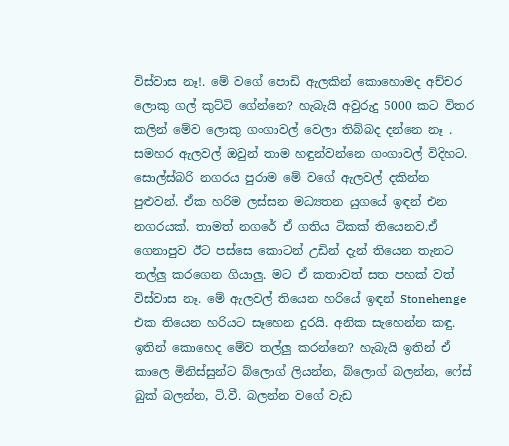විස්වාස නෑ!. මේ වගේ පොඩි ඇලකින් කොහොමද අච්චර ලොකු ගල් කුට්ටි ගේන්නෙ? හැබැයි අවුරුදු 5000 කට විතර කලින් මේව ලොකු ගංගාවල් වෙලා තිබ්බද දන්නෙ නෑ . සමහර ඇලවල් ඔවුන් තාම හඳුන්වන්නෙ ගංගාවල් විදිහට. සොල්ස්බරි නගරය පුරාම මේ වගේ ඇලවල් දකින්න පුළුවන්. ඒක හරිම ලස්සන මධ්‍යතන යුගයේ ඉඳන් එන නගරයක්. තාමත් නගරේ ඒ ගතිය ටිකක් තියෙනව.ඒ ගෙනාපුව ඊට පස්සෙ කොටන් උඩින් දැන් තියෙන තැනට තල්ලු කරගෙන ගියාලු. මට ඒ කතාවත් සත පහක් වත් විස්වාස නෑ. මේ ඇලවල් තියෙන හරියේ ඉඳන් Stonehenge  එක තියෙන හරියට සෑහෙන දුරයි. අනික සැහෙන්න කඳු. ඉතින් කොහෙද මේව තල්ලු කරන්නෙ? හැබැයි ඉතින් ඒ කාලෙ මිනිස්සුන්ට බ්ලොග් ලියන්න, බ්ලොග් බලන්න, ෆේස් බුක් බලන්න, ටි.වී. බලන්න වගේ වැඩ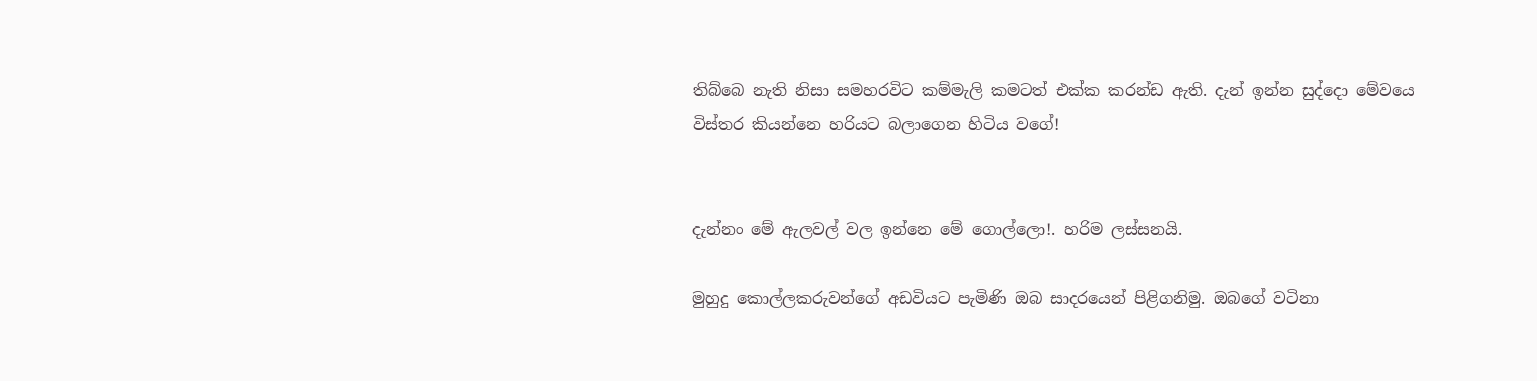තිබ්බෙ නැති නිසා සමහරවිට කම්මැලි කමටත් එක්ක කරන්ඩ ඇති. දැන් ඉන්න සුද්දො මේවයෙ විස්තර කියන්නෙ හරියට බලාගෙන හිටිය වගේ!


දැන්නං මේ ඇලවල් වල ඉන්නෙ මේ ගොල්ලො!. හරිම ලස්සනයි.

මුහුදු කොල්ලකරුවන්ගේ අඩවියට පැමිණි ඔබ සාදරයෙන් පිළිගනිමු. ඔබගේ වටිනා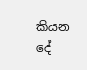කියන දේ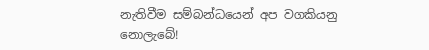නැතිවීම සම්බන්ධයෙන් අප වගකියනු නොලැබේ!